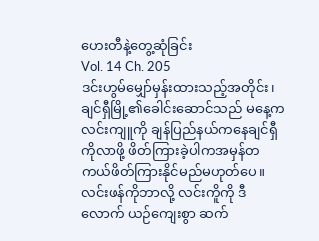ဟေးတီနဲ့တွေ့ဆုံခြင်း
Vol. 14 Ch. 205
ဒင်းဟွမ်မျှော်မှန်းထားသည့်အတိုင်း၊ချင်ရှီမြို့၏ခေါင်းဆောင်သည် မနေ့က လင်းကျူကို ချန်ပြည်နယ်ကနေချင်ရှီကိုလာဖို့ ဖိတ်ကြားခဲ့ပါကအမှန်တကယ်ဖိတ်ကြားနိုင်မည်မဟုတ်ပေ။
လင်းဖန်ကိုဘာလို့ လင်းကိူကို ဒီလောက် ယဉ်ကျေးစွာ ဆက်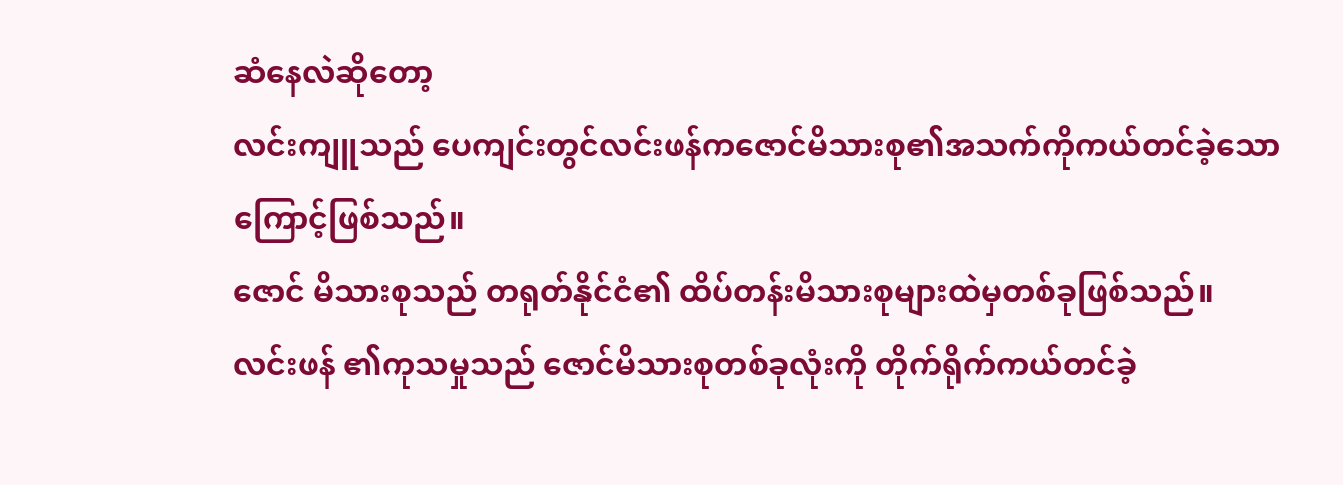ဆံနေလဲဆိုတော့
လင်းကျူသည် ပေကျင်းတွင်လင်းဖန်ကဇောင်မိသားစု၏အသက်ကိုကယ်တင်ခဲ့သောကြောင့်ဖြစ်သည်။
ဇောင် မိသားစုသည် တရုတ်နိုင်ငံ၏ ထိပ်တန်းမိသားစုများထဲမှတစ်ခုဖြစ်သည်။
လင်းဖန် ၏ကုသမှုသည် ဇောင်မိသားစုတစ်ခုလုံးကို တိုက်ရိုက်ကယ်တင်ခဲ့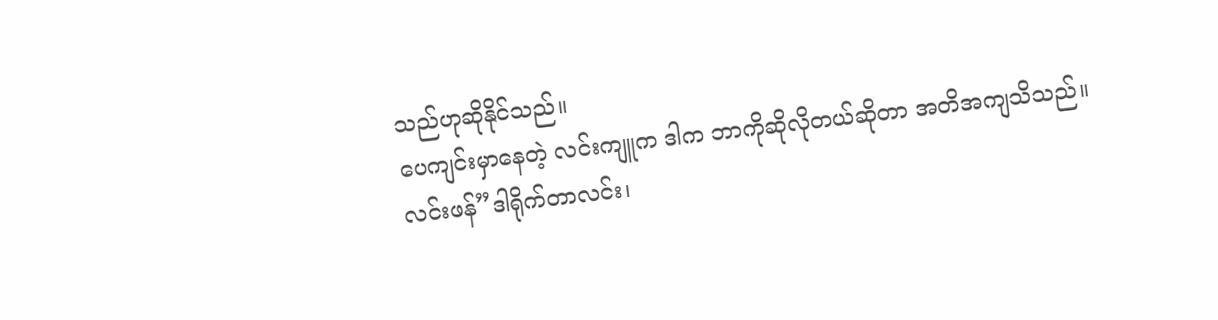သည်ဟုဆိုနိုင်သည်။
ပေကျင်းမှာနေတဲ့ လင်းကျူက ဒါက ဘာကိုဆိုလိုတယ်ဆိုတာ အတိအကျသိသည်။
လင်းဖန်”ဒါရိုက်တာလင်း၊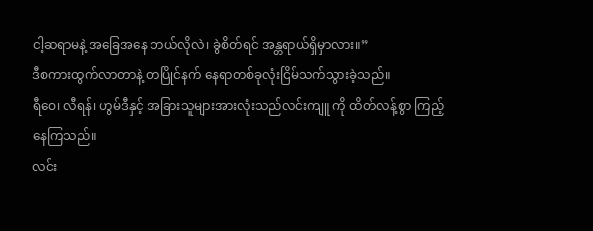ငါ့ဆရာမနဲ့ အခြေအနေ ဘယ်လိုလဲ၊ ခွဲစိတ်ရင် အန္တရာယ်ရှိမှာလား။”
ဒီစကားထွက်လာတာနဲ့ တပြိုင်နက် နေရာတစ်ခုလုံးငြိမ်သက်သွားခဲ့သည်။
ရီဝေ၊ လီရန်၊ ဟွမ်ဒီနှင့် အခြားသူများအားလုံးသည်လင်းကျူ ကို ထိတ်လန့်စွာ ကြည့်နေကြသည်။
လင်း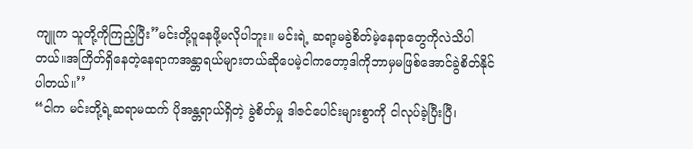ကျူက သူတို့ကိုကြည့်ပြီး”မင်းတို့ပူနေဖို့မလိုပါဘူး။ မင်းရဲ့ ဆရာ့မခွဲစိတ်မဲ့နေရာတွေကိုလဲသိပါတယ်။အကြိတ်ရှိနေတဲ့နေရာကအန္တာရယ်များတယ်ဆိုပေမဲ့ငါကတော့ဒါကိုဘာမှမဖြစ်အောင်ခွဲစိတ်နိုင်ပါတယ်။’’
“ငါက မင်းတို့ရဲ့ဆရာမထက် ပိုအန္တရာယ်ရှိတဲ့ ခွဲစိတ်မှု ဒါဇင်ပေါင်းများစွာကို ငါလုပ်ခဲ့ပြီးပြီ၊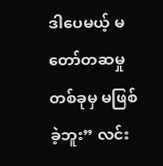ဒါပေမယ့် မတော်တဆမှုတစ်ခုမှ မဖြစ်ခဲ့ဘူး” လင်း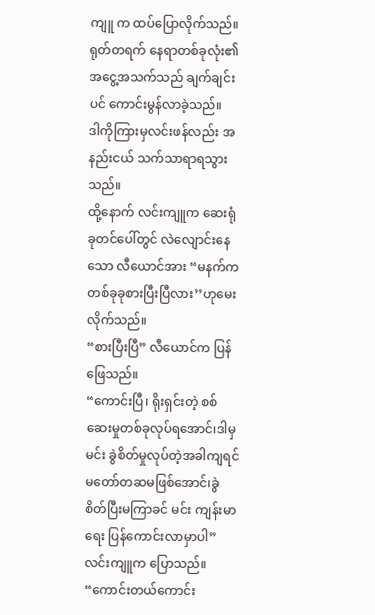ကျူ က ထပ်ပြောလိုက်သည်။
ရုတ်တရက် နေရာတစ်ခုလုံး၏ အငွေ့အသက်သည် ချက်ချင်းပင် ကောင်းမွန်လာခဲ့သည်။
ဒါကိုကြားမှလင်းဖန်လည်း အနည်းငယ် သက်သာရာရသွားသည်။
ထို့နောက် လင်းကျူက ဆေးရုံခုတင်ပေါ်တွင် လဲလျောင်းနေသော လီယောင်အား “မနက်က တစ်ခုခုစားပြီးပြီလား’’ဟုမေးလိုက်သည်။
“စားပြီးပြီ” လီယောင်က ပြန်ဖြေသည်။
“ကောင်းပြီ၊ ရိုးရှင်းတဲ့ စစ်ဆေးမှုတစ်ခုလုပ်ရအောင်၊ဒါမှမင်း ခွဲစိတ်မှုလုပ်တဲ့အခါကျရင်မတော်တဆမဖြစ်အောင်၊ခွဲစိတ်ပြီးမကြာခင် မင်း ကျန်းမာရေး ပြန်ကောင်းလာမှာပါ” လင်းကျူက ပြောသည်။
“ကောင်းတယ်ကောင်း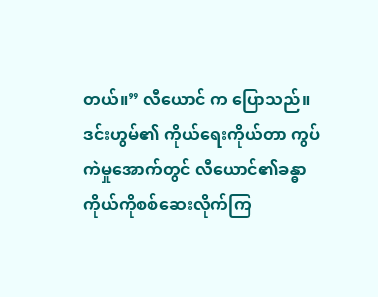တယ်။” လီယောင် က ပြောသည်။
ဒင်းဟွမ်၏ ကိုယ်ရေးကိုယ်တာ ကွပ်ကဲမှုအောက်တွင် လီယောင်၏ခန္ဓာကိုယ်ကိုစစ်ဆေးလိုက်ကြ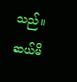သည်။
ဆယ်မိ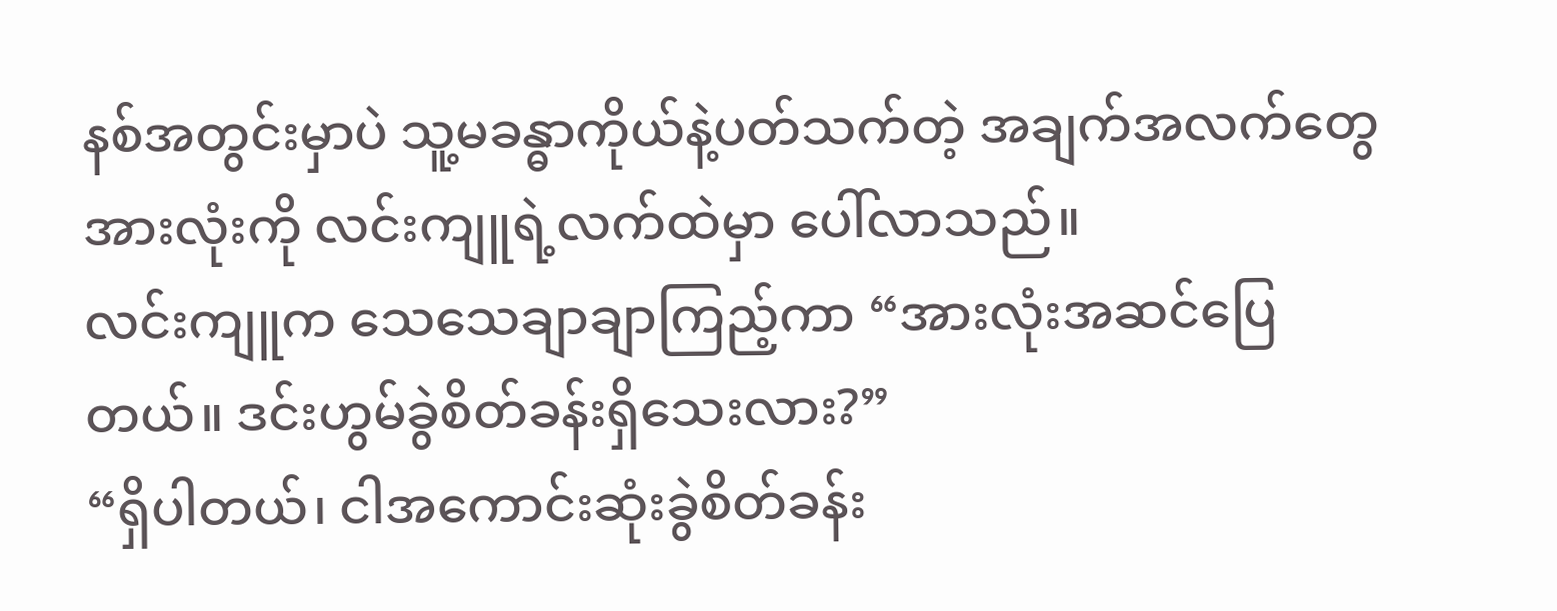နစ်အတွင်းမှာပဲ သူ့မခန္ဓာကိုယ်နဲ့ပတ်သက်တဲ့ အချက်အလက်တွေအားလုံးကို လင်းကျူရဲ့လက်ထဲမှာ ပေါ်လာသည်။
လင်းကျူက သေသေချာချာကြည့်ကာ “အားလုံးအဆင်ပြေတယ်။ ဒင်းဟွမ်ခွဲစိတ်ခန်းရှိသေးလား?”
“ရှိပါတယ်၊ ငါအကောင်းဆုံးခွဲစိတ်ခန်း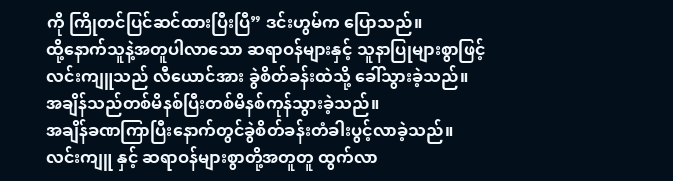ကို ကြိုတင်ပြင်ဆင်ထားပြီးပြီ” ဒင်းဟွမ်က ပြောသည်။
ထို့နောက်သူနဲ့အတူပါလာသော ဆရာဝန်များနှင့် သူနာပြုများစွာဖြင့် လင်းကျူသည် လီယောင်အား ခွဲစိတ်ခန်းထဲသို့ ခေါ်သွားခဲ့သည်။
အချိန်သည်တစ်မိနစ်ပြီးတစ်မိနစ်ကုန်သွားခဲ့သည်။
အချိန်ခဏကြာပြီးနောက်တွင်ခွဲစိတ်ခန်းတံခါးပွင့်လာခဲ့သည်။
လင်းကျူ နှင့် ဆရာဝန်များစွာတို့အတူတူ ထွက်လာ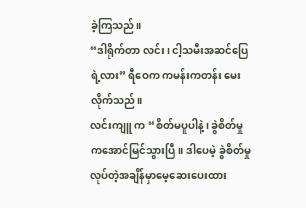ခဲ့ကြသည်။
“ဒါရိုက်တာ လင်း၊ ငါ့သမီးအဆင်ပြေရဲ့လား” ရီဝေက ကမန်းကတန်း မေးလိုက်သည်။
လင်းကျူ က “စိတ်မပူပါနဲ့၊ ခွဲစိတ်မှုကအောင်မြင်သွားပြီ။ ဒါပေမဲ့ ခွဲစိတ်မှုလုပ်တဲ့အချိန်မှာမေ့ဆေးပေးထား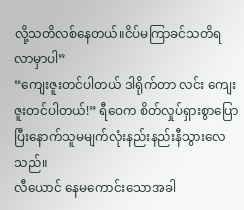လို့သတိလစ်နေတယ်။ငိပ်မကြာခင်သတိရလာမှာပါ”
“ကျေးဇူးတင်ပါတယ် ဒါရိုက်တာ လင်း ကျေးဇူးတင်ပါတယ်!” ရီဝေက စိတ်လှုပ်ရှားစွာပြောပြီးနောက်သူမမျက်လုံးနည်းနည်းနီသွားလေသည်။
လီယောင် နေမကောင်းသောအခါ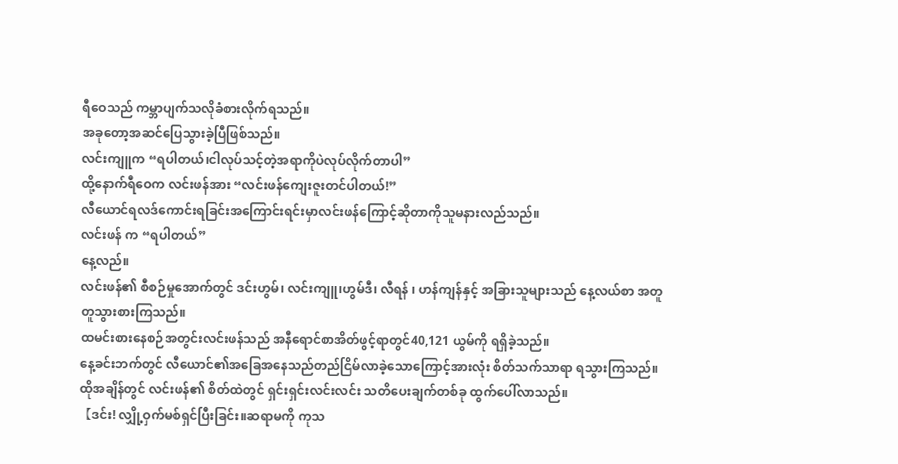ရီဝေသည် ကမ္ဘာပျက်သလိုခံစားလိုက်ရသည်။
အခုတော့အဆင်ပြေသွားခဲ့ပြီဖြစ်သည်။
လင်းကျူက “ရပါတယ်၊ငါလုပ်သင့်တဲ့အရာကိုပဲလုပ်လိုက်တာပါ”
ထို့နောက်ရီဝေက လင်းဖန်အား “လင်းဖန်ကျေးဇူးတင်ပါတယ်!”
လီယောင်ရလဒ်ကောင်းရခြင်းအကြောင်းရင်းမှာလင်းဖန်ကြောင့်ဆိုတာကိုသူမနားလည်သည်။
လင်းဖန် က “ရပါတယ်”
နေ့လည်။
လင်းဖန်၏ စီစဉ်မှုအောက်တွင် ဒင်းဟွမ်၊ လင်းကျူ၊ဟွမ်ဒီ၊ လီရန် ၊ ဟန်ကျန်နှင့် အခြားသူများသည် နေ့လယ်စာ အတူတူသွားစားကြသည်။
ထမင်းစားနေစဉ်အတွင်းလင်းဖန်သည် အနီရောင်စာအိတ်ဖွင့်ရာတွင်40,121 ယွမ်ကို ရရှိခဲ့သည်။
နေ့ခင်းဘက်တွင် လီယောင်၏အခြေအနေသည်တည်ငြိမ်လာခဲ့သောကြောင့်အားလုံး စိတ်သက်သာရာ ရသွားကြသည်။
ထိုအချိန်တွင် လင်းဖန်၏ စိတ်ထဲတွင် ရှင်းရှင်းလင်းလင်း သတိပေးချက်တစ်ခု ထွက်ပေါ်လာသည်။
【ဒင်း! လျှို့ဝှက်မစ်ရှင်ပြီးခြင်း။ဆရာမကို ကုသ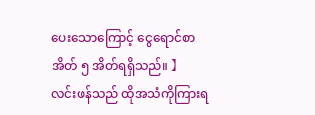ပေးသောကြောင့် ငွေရောင်စာအိတ် ၅ အိတ်ရရှိသည်။ 】
လင်းဖန်သည် ထိုအသံကိုကြားရ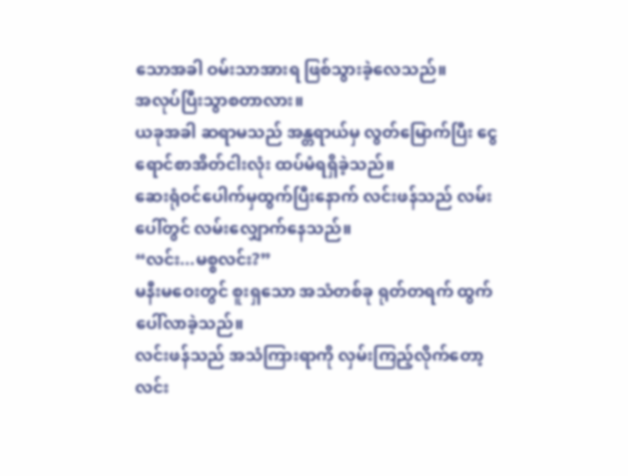သောအခါ ဝမ်းသာအားရ ဖြစ်သွားခဲ့လေသည်။
အလုပ်ပြီးသွာစတာလား။
ယခုအခါ ဆရာမသည် အန္တရာယ်မှ လွတ်မြောက်ပြီး ငွေရောင်စာအိတ်ငါးလုံး ထပ်မံရရှိခဲ့သည်။
ဆေးရုံဝင်ပေါက်မှထွက်ပြီးနောက် လင်းဖန်သည် လမ်းပေါ်တွင် လမ်းလျှောက်နေသည်။
“လင်း...မစ္စလင်း?”
မနီးမဝေးတွင် စူးရှသော အသံတစ်ခု ရုတ်တရက် ထွက်ပေါ်လာခဲ့သည်။
လင်းဖန်သည် အသံကြားရာကို လှမ်းကြည့်လိုက်တော့ လင်း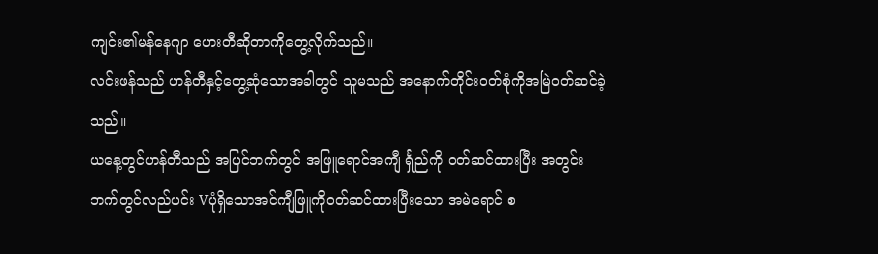ကျင်း၏မန်နေဂျာ ဟေးတီဆိုတာကိုတွေ့လိုက်သည်။
လင်းဖန်သည် ဟန်တီနှင့်တွေ့ဆုံသောအခါတွင် သူမသည် အနောက်တိုင်းဝတ်စုံကိုအမြဲဝတ်ဆင်ခဲ့သည်။
ယနေ့တွင်ဟန်တီသည် အပြင်ဘက်တွင် အဖြူရောင်အကျီ င်္ရှည်ကို ၀တ်ဆင်ထားပြီး အတွင်းဘက်တွင်လည်ပင်း Vပုံရှိသောအင်ကျီဖြူကိုဝတ်ဆင်ထားပြီးသော အမဲရောင် စ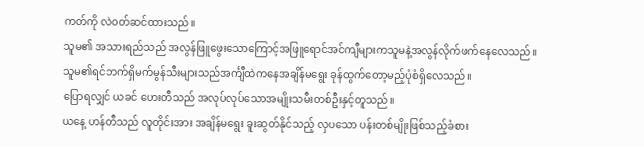ကတ်ကို လဲ၀တ်ဆင်ထားသည်။
သူမ၏ အသားရည်သည် အလွန်ဖြူဖွေးသောကြောင့်အဖြူရောင်အင်ကျီများကသူမနဲ့အလွန်လိုက်ဖက်နေလေသည်။
သူမ၏ရင်ဘက်ရှိမက်မွန်သီးများသည်အင်္ကျီထဲကနေအချိန်မရွေး ခုန်ထွက်တော့မည့်ပုံစံရှိလေသည်။
ပြောရလျှင် ယခင် ဟေးတီသည် အလုပ်လုပ်သောအမျိုးသမီးတစ်ဦးနှင့်တူသည်။
ယနေ့ ဟန်တီသည် လူတိုင်းအား အချိန်မရွေး ခူးဆွတ်နိုင်သည့် လှပသော ပန်းတစ်မျိုးဖြစ်သည့်ခံစား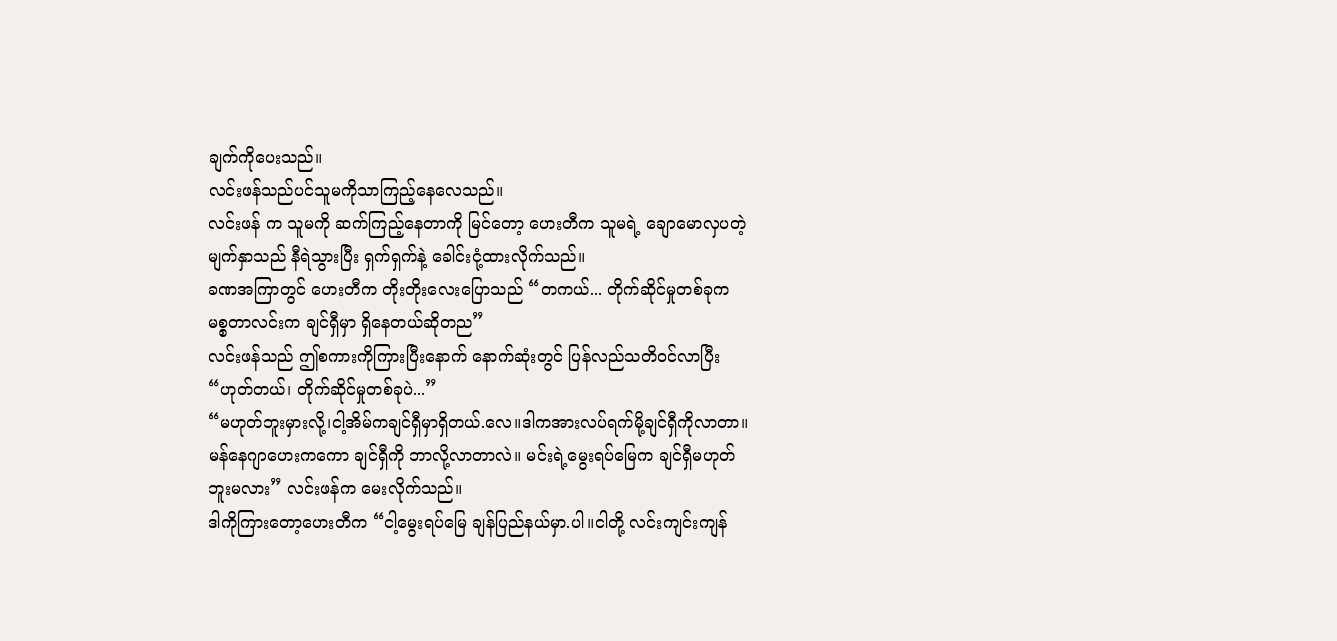ချက်ကိုပေးသည်။
လင်းဖန်သည်ပင်သူမကိုသာကြည့်နေလေသည်။
လင်းဖန် က သူမကို ဆက်ကြည့်နေတာကို မြင်တော့ ဟေးတီက သူမရဲ့ ချောမောလှပတဲ့ မျက်နှာသည် နီရဲသွားပြီး ရှက်ရှက်နဲ့ ခေါင်းငုံ့ထားလိုက်သည်။
ခဏအကြာတွင် ဟေးတီက တိုးတိုးလေးပြောသည် “တကယ်... တိုက်ဆိုင်မှုတစ်ခုက မစ္စတာလင်းက ချင်ရှီမှာ ရှိနေတယ်ဆိုတည”
လင်းဖန်သည် ဤစကားကိုကြားပြီးနောက် နောက်ဆုံးတွင် ပြန်လည်သတိဝင်လာပြီး “ဟုတ်တယ်၊ တိုက်ဆိုင်မှုတစ်ခုပဲ...”
“မဟုတ်ဘူးမှားလို့၊ငါ့အိမ်ကချင်ရှီမှာရှိတယ်.လေ။ဒါကအားလပ်ရက်မို့ချင်ရှီကိုလာတာ။ မန်နေဂျာဟေးကကော ချင်ရှီကို ဘာလို့လာတာလဲ။ မင်းရဲ့မွေးရပ်မြေက ချင်ရှီမဟုတ်ဘူးမလား” လင်းဖန်က မေးလိုက်သည်။
ဒါကိုကြားတော့ဟေးတီက “ငါ့မွေးရပ်မြေ ချန်ပြည်နယ်မှာ.ပါ။ငါတို့ လင်းကျင်းကျန်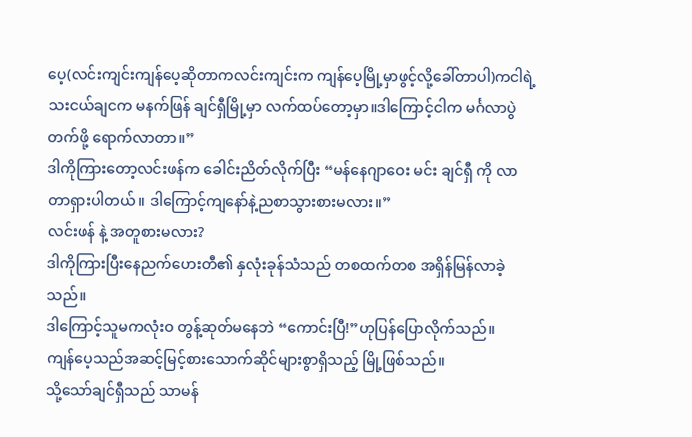ပေ့(လင်းကျင်းကျန်ပေ့ဆိုတာကလင်းကျင်းက ကျန်ပေ့မြို့မှာဖွင့်လို့ခေါ်တာပါ)ကငါရဲ့သးငယ်ချငက မနက်ဖြန် ချင်ရှီမြို့မှာ လက်ထပ်တော့မှာ။ဒါကြောင့်ငါက မင်္ဂလာပွဲတက်ဖို့ ရောက်လာတာ။”
ဒါကိုကြားတော့လင်းဖန်က ခေါင်းညိတ်လိုက်ပြီး “မန်နေဂျာဝေး မင်း ချင်ရှီ ကို လာတာရှားပါတယ်။ ဒါကြောင့်ကျနော်နဲ့ညစာသွားစားမလား။”
လင်းဖန် နဲ့ အတူစားမလား?
ဒါကိုကြားပြီးနေညက်ဟေးတီ၏ နှလုံးခုန်သံသည် တစထက်တစ အရှိန်မြန်လာခဲ့သည်။
ဒါကြောင့်သူမကလုံးဝ တွန့်ဆုတ်မနေဘဲ “ကောင်းပြီ!”ဟုပြန်ပြောလိုက်သည်။
ကျန်ပေ့သည်အဆင့်မြင့်စားသောက်ဆိုင်များစွာရှိသည့် မြို့ဖြစ်သည်။
သို့သော်ချင်ရှီသည် သာမန်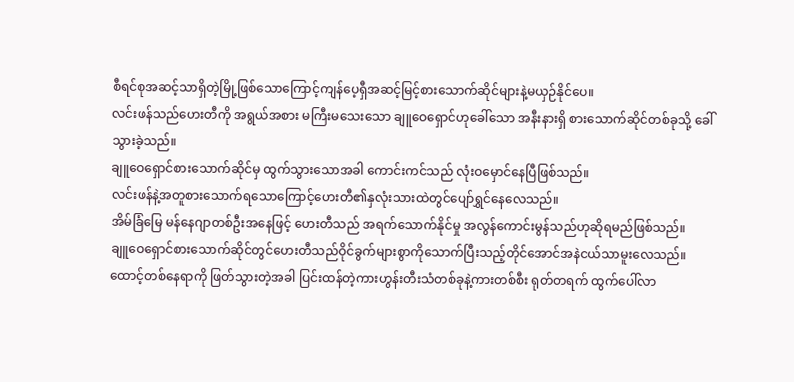စီရင်စုအဆင့်သာရှိတဲ့မြို့ဖြစ်သောကြောင့်ကျန်ပေ့ရှီအဆင့်မြင့်စားသောက်ဆိုင်များနဲ့မယှဉ်နိုင်ပေ။
လင်းဖန်သည်ဟေးတီကို အရွယ်အစား မကြီးမသေးသော ချူဝေရှောင်ဟုခေါ်သော အနီးနားရှိ စားသောက်ဆိုင်တစ်ခုသို့ ခေါ်သွားခဲ့သည်။
ချူဝေရှောင်စားသောက်ဆိုင်မှ ထွက်သွားသောအခါ ကောင်းကင်သည် လုံးဝမှောင်နေပြီဖြစ်သည်။
လင်းဖန်နဲ့အတူစားသောက်ရသောကြောင့်ဟေးတီ၏နှလုံးသားထဲတွင်ပျော်ရွှင်နေလေသည်။
အိမ်ခြံမြေ မန်နေဂျာတစ်ဦးအနေဖြင့် ဟေးတီသည် အရက်သောက်နိုင်မှု အလွန်ကောင်းမွန်သည်ဟုဆိုရမည်ဖြစ်သည်။
ချူဝေရှောင်စားသောက်ဆိုင်တွင်ဟေးတီသည်ဝိုင်ခွက်များစွာကိုသောက်ပြီးသည့်တိုင်အောင်အနဲငယ်သာမူးလေသည်။
ထောင့်တစ်နေရာကို ဖြတ်သွားတဲ့အခါ ပြင်းထန်တဲ့ကားဟွန်းတီးသံတစ်ခုနဲ့ကားတစ်စီး ရုတ်တရက် ထွက်ပေါ်လာ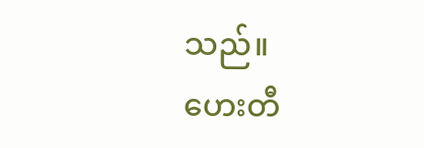သည်။
ဟေးတီ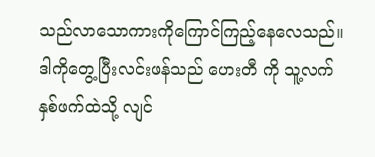သည်လာသောကားကိုကြောင်ကြည့်နေလေသည်။
ဒါကိုတွေ့ပြီးလင်းဖန်သည် ဟေးတီ ကို သူ့လက်နှစ်ဖက်ထဲသို့ လျင်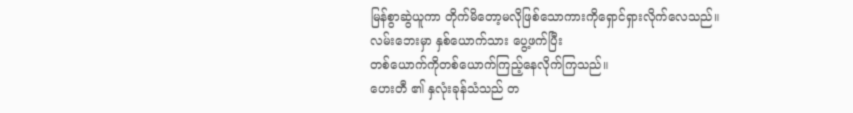မြန်စွာဆွဲယူကာ တိုက်မိတော့မလိုဖြစ်သောကားကိုရှောင်ရှားလိုက်လေသည်။
လမ်းဘေးမှာ နှစ်ယောက်သား ပွေ့ဖက်ပြီး
တစ်ယောက်ကိုတစ်ယောက်ကြည့်နေလိုက်ကြသည်။
ဟေးတီ ၏ နှလုံးခုန်သံသည် တ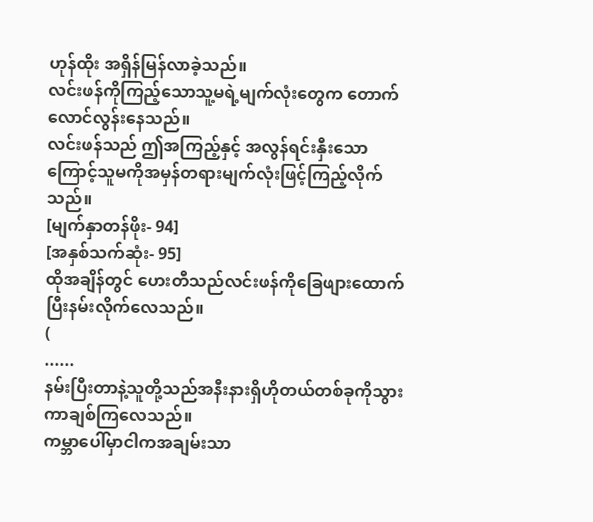ဟုန်ထိုး အရှိန်မြန်လာခဲ့သည်။
လင်းဖန်ကိုကြည့်သောသူ့မရဲ့မျက်လုံးတွေက တောက်လောင်လွန်းနေသည်။
လင်းဖန်သည် ဤအကြည့်နှင့် အလွန်ရင်းနှီးသောကြောင့်သူမကိုအမှန်တရားမျက်လုံးဖြင့်ကြည့်လိုက်သည်။
[မျက်နှာတန်ဖိုး- 94]
[အနှစ်သက်ဆုံး- 95]
ထိုအချိန်တွင် ဟေးတီသည်လင်းဖန်ကိုခြေဖျားထောက်ပြီးနမ်းလိုက်လေသည်။
(
......
နမ်းပြီးတာနဲ့သူတို့သည်အနီးနားရှိဟိုတယ်တစ်ခုကိုသွားကာချစ်ကြလေသည်။
ကမ္ဘာပေါ်မှာငါကအချမ်းသာ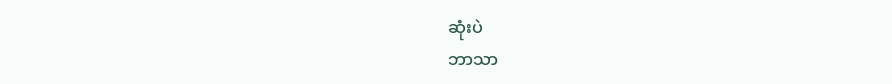ဆုံးပဲ
ဘာသာ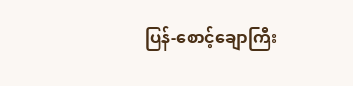ပြန်-စောင့်ချောကြီး